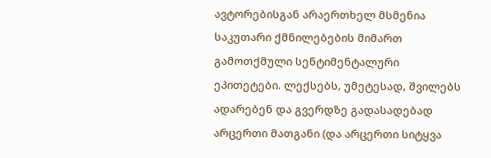ავტორებისგან არაერთხელ მსმენია საკუთარი ქმნილებების მიმართ გამოთქმული სენტიმენტალური ეპითეტები. ლექსებს, უმეტესად, შვილებს ადარებენ და გვერდზე გადასადებად არცერთი მათგანი (და არცერთი სიტყვა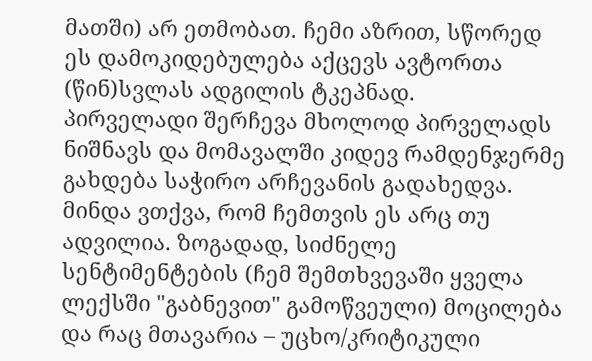მათში) არ ეთმობათ. ჩემი აზრით, სწორედ ეს დამოკიდებულება აქცევს ავტორთა
(წინ)სვლას ადგილის ტკეპნად.
პირველადი შერჩევა მხოლოდ პირველადს ნიშნავს და მომავალში კიდევ რამდენჯერმე გახდება საჭირო არჩევანის გადახედვა. მინდა ვთქვა, რომ ჩემთვის ეს არც თუ ადვილია. ზოგადად, სიძნელე სენტიმენტების (ჩემ შემთხვევაში ყველა ლექსში "გაბნევით" გამოწვეული) მოცილება და რაც მთავარია – უცხო/კრიტიკული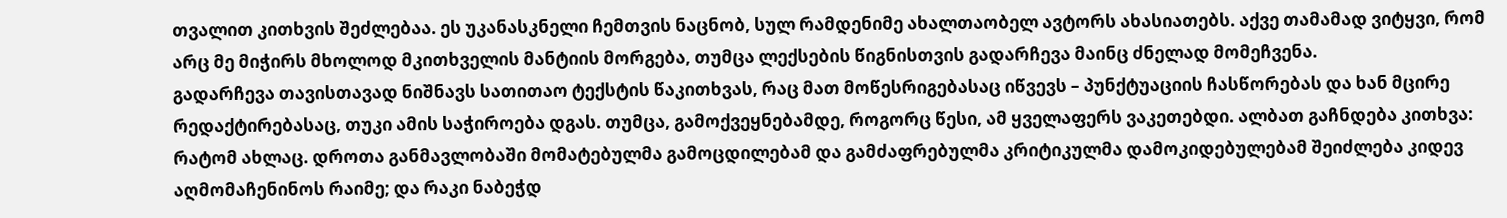თვალით კითხვის შეძლებაა. ეს უკანასკნელი ჩემთვის ნაცნობ, სულ რამდენიმე ახალთაობელ ავტორს ახასიათებს. აქვე თამამად ვიტყვი, რომ არც მე მიჭირს მხოლოდ მკითხველის მანტიის მორგება, თუმცა ლექსების წიგნისთვის გადარჩევა მაინც ძნელად მომეჩვენა.
გადარჩევა თავისთავად ნიშნავს სათითაო ტექსტის წაკითხვას, რაც მათ მოწესრიგებასაც იწვევს – პუნქტუაციის ჩასწორებას და ხან მცირე რედაქტირებასაც, თუკი ამის საჭიროება დგას. თუმცა, გამოქვეყნებამდე, როგორც წესი, ამ ყველაფერს ვაკეთებდი. ალბათ გაჩნდება კითხვა: რატომ ახლაც. დროთა განმავლობაში მომატებულმა გამოცდილებამ და გამძაფრებულმა კრიტიკულმა დამოკიდებულებამ შეიძლება კიდევ აღმომაჩენინოს რაიმე; და რაკი ნაბეჭდ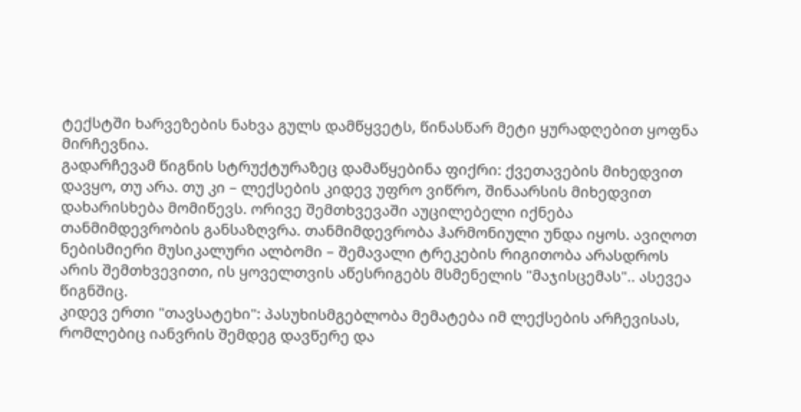ტექსტში ხარვეზების ნახვა გულს დამწყვეტს, წინასწარ მეტი ყურადღებით ყოფნა მირჩევნია.
გადარჩევამ წიგნის სტრუქტურაზეც დამაწყებინა ფიქრი: ქვეთავების მიხედვით დავყო, თუ არა. თუ კი – ლექსების კიდევ უფრო ვიწრო, შინაარსის მიხედვით დახარისხება მომიწევს. ორივე შემთხვევაში აუცილებელი იქნება თანმიმდევრობის განსაზღვრა. თანმიმდევრობა ჰარმონიული უნდა იყოს. ავიღოთ ნებისმიერი მუსიკალური ალბომი – შემავალი ტრეკების რიგითობა არასდროს არის შემთხვევითი, ის ყოველთვის აწესრიგებს მსმენელის "მაჯისცემას".. ასევეა წიგნშიც.
კიდევ ერთი "თავსატეხი": პასუხისმგებლობა მემატება იმ ლექსების არჩევისას, რომლებიც იანვრის შემდეგ დავწერე და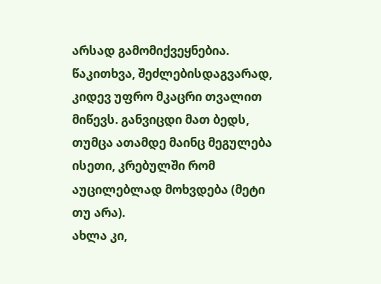არსად გამომიქვეყნებია. წაკითხვა, შეძლებისდაგვარად, კიდევ უფრო მკაცრი თვალით მიწევს. განვიცდი მათ ბედს, თუმცა ათამდე მაინც მეგულება ისეთი, კრებულში რომ აუცილებლად მოხვდება (მეტი თუ არა).
ახლა კი,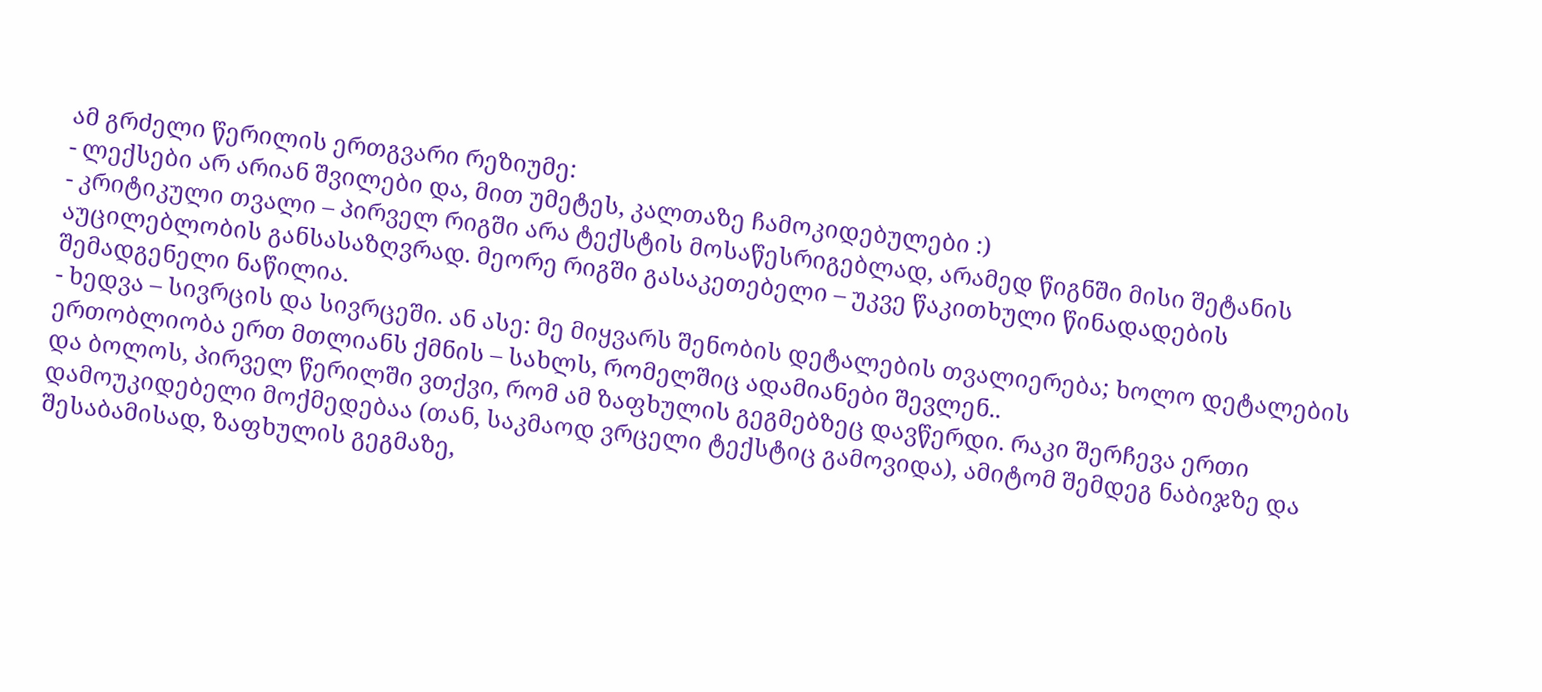ამ გრძელი წერილის ერთგვარი რეზიუმე:
- ლექსები არ არიან შვილები და, მით უმეტეს, კალთაზე ჩამოკიდებულები :)
- კრიტიკული თვალი – პირველ რიგში არა ტექსტის მოსაწესრიგებლად, არამედ წიგნში მისი შეტანის აუცილებლობის განსასაზღვრად. მეორე რიგში გასაკეთებელი – უკვე წაკითხული წინადადების შემადგენელი ნაწილია.
- ხედვა – სივრცის და სივრცეში. ან ასე: მე მიყვარს შენობის დეტალების თვალიერება; ხოლო დეტალების ერთობლიობა ერთ მთლიანს ქმნის – სახლს, რომელშიც ადამიანები შევლენ..
და ბოლოს, პირველ წერილში ვთქვი, რომ ამ ზაფხულის გეგმებზეც დავწერდი. რაკი შერჩევა ერთი დამოუკიდებელი მოქმედებაა (თან, საკმაოდ ვრცელი ტექსტიც გამოვიდა), ამიტომ შემდეგ ნაბიჯზე და შესაბამისად, ზაფხულის გეგმაზე,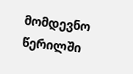მომდევნო წერილში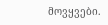მოვყვები.